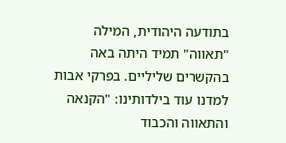בתודעה היהודית, המילה "תאווה" תמיד היתה באה בהקשרים שליליים. בפרקי אבות למדנו עוד בילדותינו: "הקנאה והתאווה והכבוד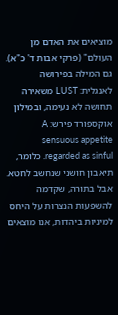מוציאים את האדם מן העולם" (פרקי אבות ד' כ"א). גם המילה בפירושה לאנגלית: LUST משאירה תחושה לא נעימה, ובמילון אוקספורד פירש: A sensuous appetite regarded as sinful. כלומר, תיאבון חושני שנחשב לחטא. אבל בתורה, שקדמה להשפעות הנצרות על היחס למיניות ביהדות, אנו מוצאים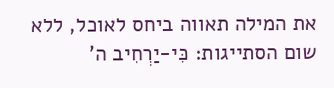את המילה תאווה ביחס לאוכל, ללא שום הסתייגות: כִּי-יַרְחִיב ה'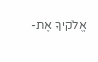אֱלֹקיךָ אֶת-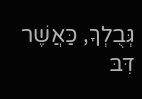גְּבֻלְךָ, כַּאֲשֶׁר דִּבּ